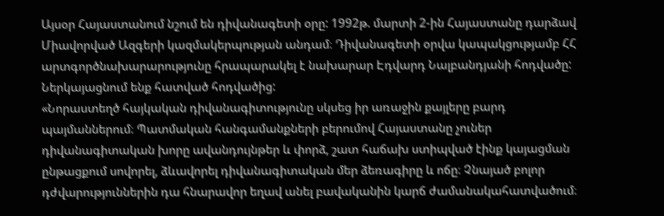Այսօր Հայաստանում նշում են դիվանագետի օրը: 1992թ. մարտի 2-ին Հայաստանը դարձավ Միավորված Ազգերի կազմակերպության անդամ։ Դիվանագետի օրվա կապակցությամբ ՀՀ արտգործնախարարությունը հրապարակել է նախարար Էդվարդ Նալբանդյանի հոդվածը: Ներկայացնում ենք հատված հոդվածից:
«Նորաստեղծ հայկական դիվանագիտությունը սկսեց իր առաջին քայլերը բարդ պայմաններում։ Պատմական հանգամանքների բերումով Հայաստանը չուներ դիվանագիտական խորը ավանդույնթեր և փորձ, շատ հաճախ ստիպված էինք կայացման ընթացքում սովորել, ձևավորել դիվանագիտական մեր ձեռագիրը և ոճը։ Չնայած բոլոր դժվարություններին դա հնարավոր եղավ անել բավականին կարճ ժամանակահատվածում։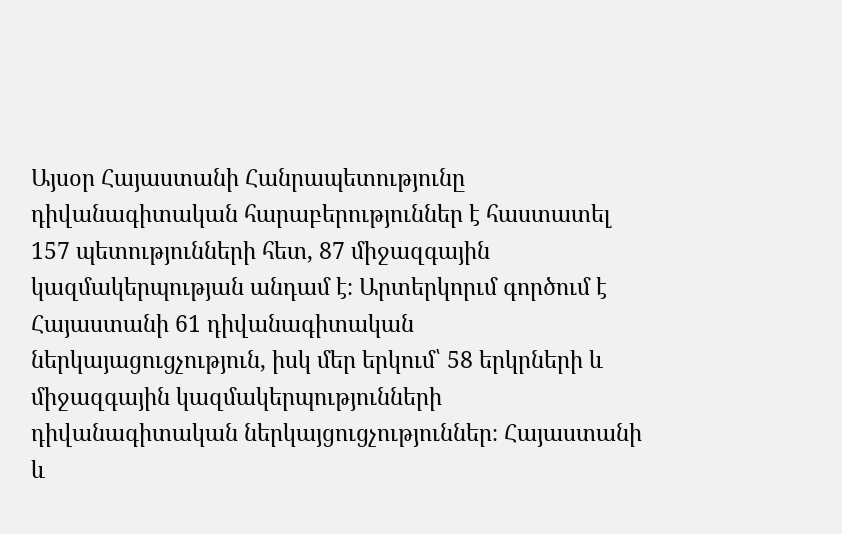Այսօր Հայաստանի Հանրապետությունը դիվանագիտական հարաբերություններ է հաստատել 157 պետությունների հետ, 87 միջազգային կազմակերպության անդամ է։ Արտերկորւմ գործում է Հայաստանի 61 դիվանագիտական ներկայացուցչություն, իսկ մեր երկում՝ 58 երկրների և միջազգային կազմակերպությունների դիվանագիտական ներկայցուցչություններ։ Հայաստանի և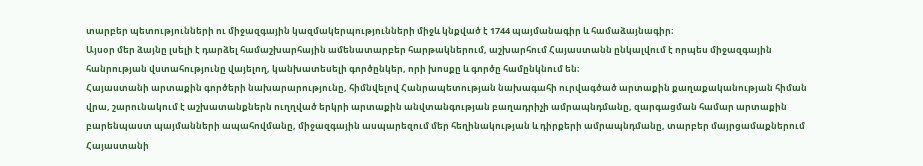տարբեր պետությունների ու միջազգային կազմակերպությունների միջև կնքված է 1744 պայմանագիր և համաձայնագիր։
Այսօր մեր ձայնը լսելի է դարձել համաշխարհային ամենատարբեր հարթակներում, աշխարհում Հայաստանն ընկալվում է որպես միջազգային հանրության վստահությունը վայելող, կանխատեսելի գործընկեր, որի խոսքը և գործը համընկնում են։
Հայաստանի արտաքին գործերի նախարարությունը, հիմնվելով Հանրապետության նախագահի ուրվագծած արտաքին քաղաքականության հիման վրա, շարունակում է աշխատանքներն ուղղված երկրի արտաքին անվտանգության բաղադրիչի ամրապնդմանը, զարգացման համար արտաքին բարենպաստ պայմանների ապահովմանը, միջազգային ասպարեզում մեր հեղինակության և դիրքերի ամրապնդմանը, տարբեր մայրցամաքներում Հայաստանի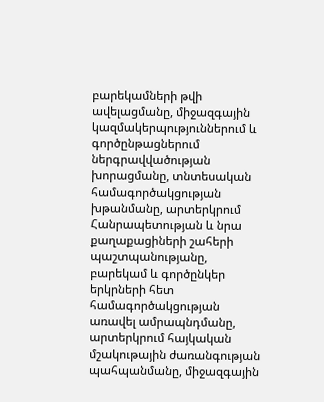բարեկամների թվի ավելացմանը, միջազգային կազմակերպություններում և գործընթացներում ներգրավվածության խորացմանը, տնտեսական համագործակցության խթանմանը, արտերկրում Հանրապետության և նրա քաղաքացիների շահերի պաշտպանությանը, բարեկամ և գործընկեր երկրների հետ համագործակցության առավել ամրապնդմանը, արտերկրում հայկական մշակութային ժառանգության պահպանմանը, միջազգային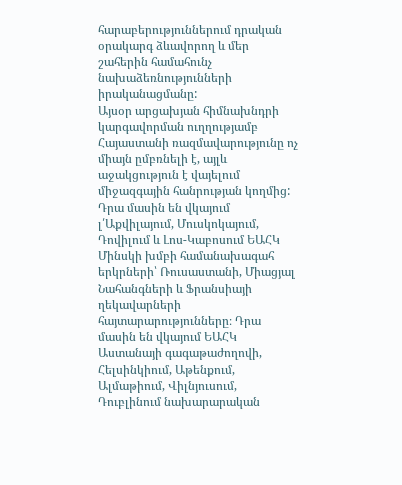հարաբերություններում դրական օրակարգ ձևավորող և մեր շահերին համահունչ նախաձեռնությունների իրականացմանը:
Այսօր արցախյան հիմնախնդրի կարգավորման ուղղությամբ Հայաստանի ռազմավարությունը ոչ միայն ըմբռնելի է, այլև աջակցություն է վայելում միջազգային հանրության կողմից: Դրա մասին են վկայում լ՛Աքվիլայում, Մուսկոկայում, Դովիլում և Լոս-Կաբոսում ԵԱՀԿ Մինսկի խմբի համանախագահ երկրների՝ Ռուսաստանի, Միացյալ Նահանգների և Ֆրանսիայի ղեկավարների հայտարարությունները։ Դրա մասին են վկայում ԵԱՀԿ Աստանայի գագաթաժողովի, Հելսինկիում, Աթենքում, Ալմաթիում, Վիլնյուսում, Դուբլինում նախարարական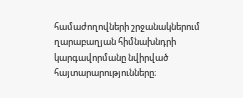համաժողովների շրջանակներում ղարաբաղյան հիմնախնդրի կարգավորմանը նվիրված հայտարարությունները։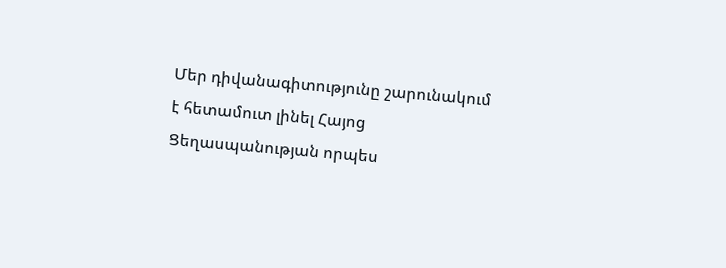Մեր դիվանագիտությունը շարունակում է հետամուտ լինել Հայոց Ցեղասպանության որպես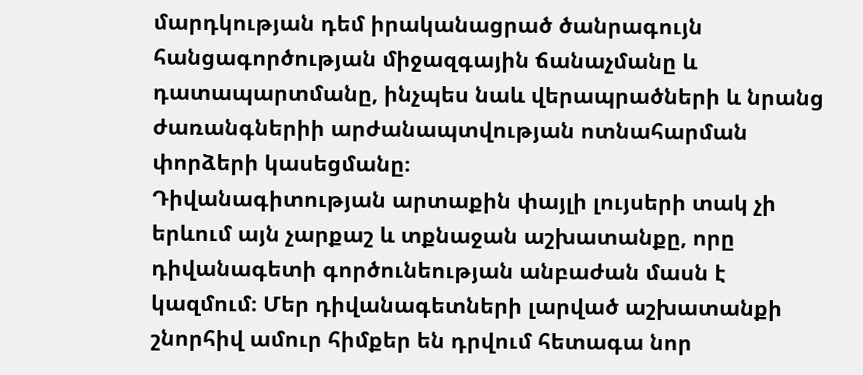մարդկության դեմ իրականացրած ծանրագույն հանցագործության միջազգային ճանաչմանը և դատապարտմանը, ինչպես նաև վերապրածների և նրանց ժառանգներիի արժանապտվության ոտնահարման փորձերի կասեցմանը։
Դիվանագիտության արտաքին փայլի լույսերի տակ չի երևում այն չարքաշ և տքնաջան աշխատանքը, որը դիվանագետի գործունեության անբաժան մասն է կազմում։ Մեր դիվանագետների լարված աշխատանքի շնորհիվ ամուր հիմքեր են դրվում հետագա նոր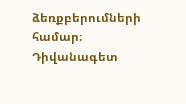ձեռքբերումների համար։
Դիվանագետ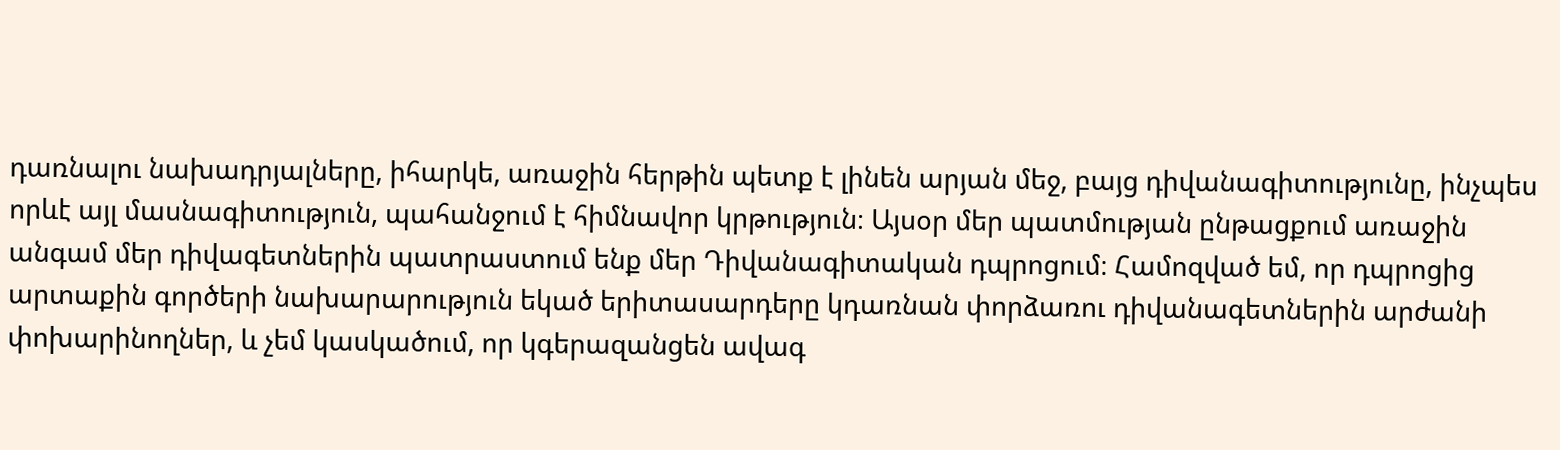դառնալու նախադրյալները, իհարկե, առաջին հերթին պետք է լինեն արյան մեջ, բայց դիվանագիտությունը, ինչպես որևէ այլ մասնագիտություն, պահանջում է հիմնավոր կրթություն։ Այսօր մեր պատմության ընթացքում առաջին անգամ մեր դիվագետներին պատրաստում ենք մեր Դիվանագիտական դպրոցում։ Համոզված եմ, որ դպրոցից արտաքին գործերի նախարարություն եկած երիտասարդերը կդառնան փորձառու դիվանագետներին արժանի փոխարինողներ, և չեմ կասկածում, որ կգերազանցեն ավագ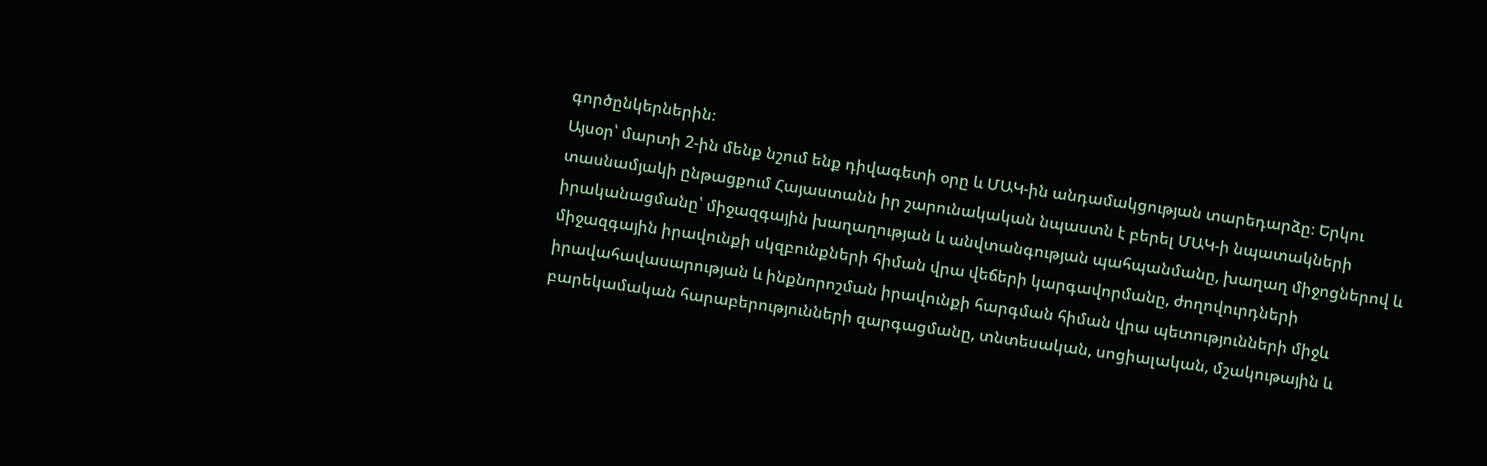գործընկերներին։
Այսօր՝ մարտի 2-ին մենք նշում ենք դիվագետի օրը և ՄԱԿ-ին անդամակցության տարեդարձը։ Երկու տասնամյակի ընթացքում Հայաստանն իր շարունակական նպաստն է բերել ՄԱԿ-ի նպատակների իրականացմանը՝ միջազգային խաղաղության և անվտանգության պահպանմանը, խաղաղ միջոցներով և միջազգային իրավունքի սկզբունքների հիման վրա վեճերի կարգավորմանը, ժողովուրդների իրավահավասարության և ինքնորոշման իրավունքի հարգման հիման վրա պետությունների միջև բարեկամական հարաբերությունների զարգացմանը, տնտեսական, սոցիալական, մշակութային և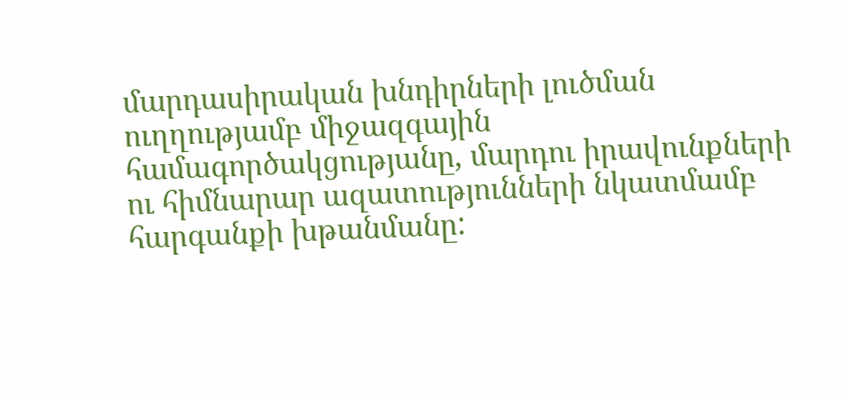մարդասիրական խնդիրների լուծման ուղղությամբ միջազգային համագործակցությանը, մարդու իրավունքների ու հիմնարար ազատությունների նկատմամբ հարգանքի խթանմանը: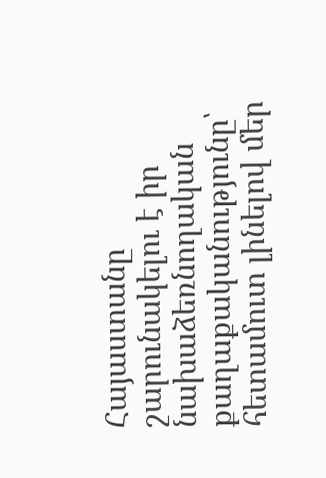Հայաստանը շարունակելու է իր նախաձեռնողական քաղաքականությունը՝ հետամուտ լինելով մեր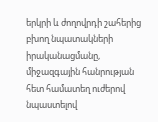երկրի և ժողովրդի շահերից բխող նպատակների իրականացմանը, միջազգային հանրության հետ համատեղ ուժերով նպաստելով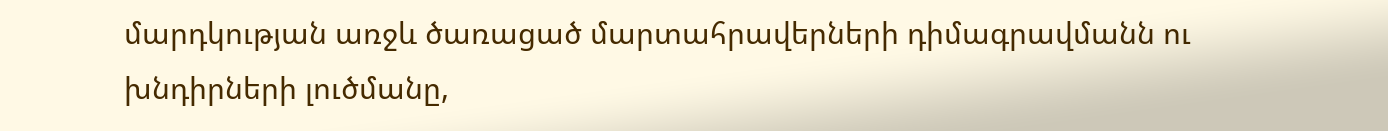մարդկության առջև ծառացած մարտահրավերների դիմագրավմանն ու խնդիրների լուծմանը,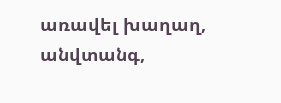առավել խաղաղ, անվտանգ,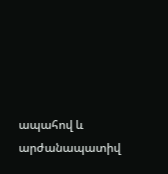ապահով և արժանապատիվ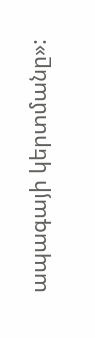ապագայի կերտմանը»: